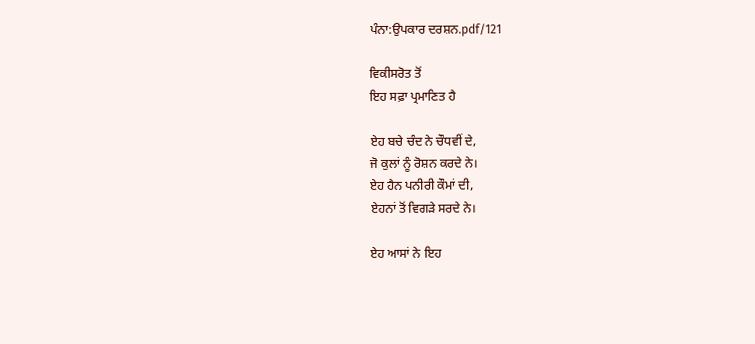ਪੰਨਾ:ਉਪਕਾਰ ਦਰਸ਼ਨ.pdf/121

ਵਿਕੀਸਰੋਤ ਤੋਂ
ਇਹ ਸਫ਼ਾ ਪ੍ਰਮਾਣਿਤ ਹੈ

ਏਹ ਬਚੇ ਚੰਦ ਨੇ ਚੌਧਵੀਂ ਦੇ,
ਜੋ ਕੁਲਾਂ ਨੂੰ ਰੋਸ਼ਨ ਕਰਦੇ ਨੇ।
ਏਹ ਹੈਨ ਪਨੀਰੀ ਕੌਮਾਂ ਦੀ,
ਏਹਨਾਂ ਤੋਂ ਵਿਗੜੇ ਸਰਦੇ ਨੇ।

ਏਹ ਆਸਾਂ ਨੇ ਇਹ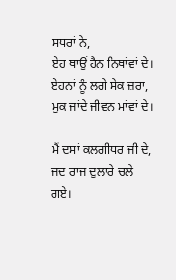ਸਧਰਾਂ ਨੇ,
ਏਹ ਥਾਉਂ ਹੈਨ ਨਿਥਾਂਵਾਂ ਦੇ।
ਏਹਨਾਂ ਨੂੰ ਲਗੇ ਸੇਕ ਜ਼ਰਾ,
ਮੁਕ ਜਾਂਦੇ ਜੀਵਨ ਮਾਂਵਾਂ ਦੇ।

ਮੈਂ ਦਸਾਂ ਕਲਗੀਧਰ ਜੀ ਦੇ,
ਜਦ ਰਾਜ ਦੁਲਾਰੇ ਚਲੇ ਗਏ।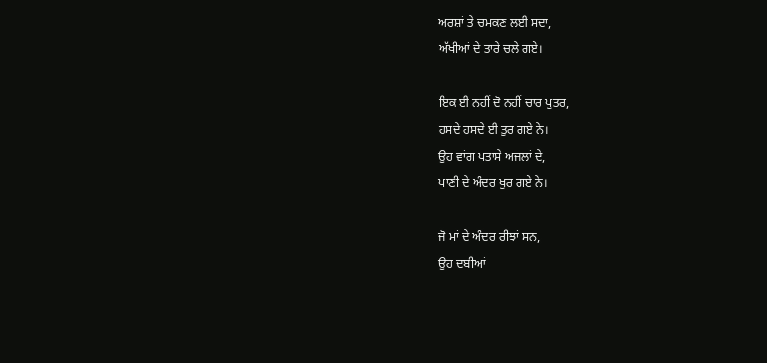ਅਰਸ਼ਾਂ ਤੇ ਚਮਕਣ ਲਈ ਸਦਾ,
ਅੱਖੀਆਂ ਦੇ ਤਾਰੇ ਚਲੇ ਗਏ।

ਇਕ ਈ ਨਹੀਂ ਦੋ ਨਹੀਂ ਚਾਰ ਪੁਤਰ,
ਹਸਦੇ ਹਸਦੇ ਈ ਤੁਰ ਗਏ ਨੇ।
ਉਹ ਵਾਂਗ ਪਤਾਸੇ ਅਜਲਾਂ ਦੇ,
ਪਾਣੀ ਦੇ ਅੰਦਰ ਖੁਰ ਗਏ ਨੇ।

ਜੋ ਮਾਂ ਦੇ ਅੰਦਰ ਰੀਝਾਂ ਸਨ,
ਉਹ ਦਬੀਆਂ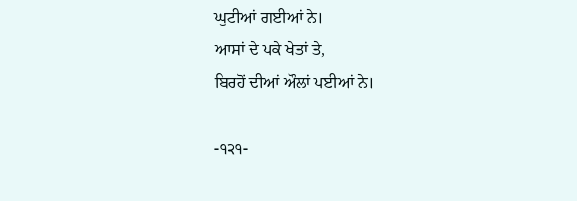ਘੁਟੀਆਂ ਗਈਆਂ ਨੇ।
ਆਸਾਂ ਦੇ ਪਕੇ ਖੇਤਾਂ ਤੇ,
ਬਿਰਹੋਂ ਦੀਆਂ ਔਲਾਂ ਪਈਆਂ ਨੇ।

-੧੨੧-